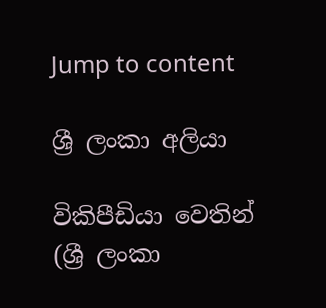Jump to content

ශ්‍රී ලංකා‍ අලියා

විකිපීඩියා වෙතින්
(ශ්‍රී ලංකා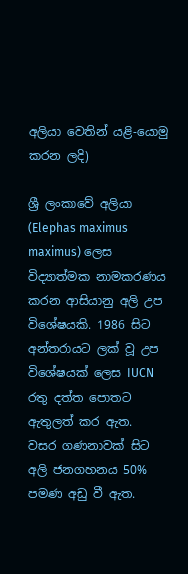අලියා වෙතින් යළි-යොමු කරන ලදි)

ශ්‍රී ලංකාවේ අලියා  (Elephas maximus maximus) ලෙස විද්‍යාත්මක නාමකරණය කරන ආසියානු අලි උප විශේෂයකි. 1986 සිට අන්තරායට ලක් වූ උප විශේෂයක් ලෙස IUCN රතු දත්ත පොතට ඇතුලත් කර ඇත.  වසර ගණනාවක් සිට අලි ජනගහනය 50% පමණ අඩු වී ඇත.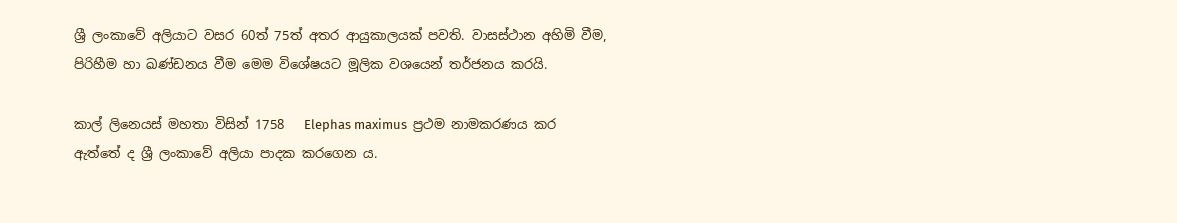ශ්‍රී ලංකාවේ අලියාට වසර 60ත් 75ත් අතර ආයුකාලයක් පවති. වාසස්ථාන අහිමි වීම, පිරිහීම හා ඛණ්ඩනය වීම මෙම විශේෂයට මූලික වශයෙන් තර්ජනය කරයි.

කාල් ලිනෙයස් මහතා විසින් 1758   Elephas maximus  ප්‍රථම නාමකරණය කර ඇත්තේ ද ශ්‍රී ලංකාවේ අලියා පාදක කරගෙන ය.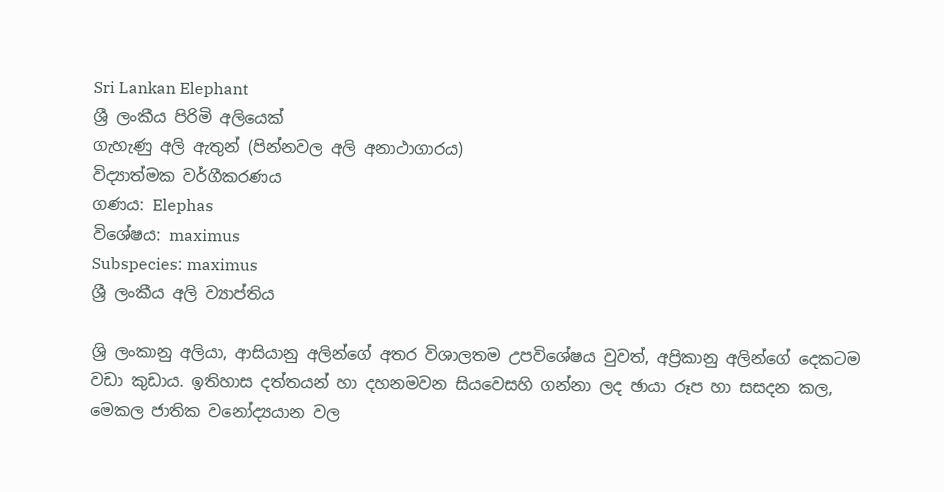Sri Lankan Elephant
ශ්‍රී ලංකීය පිරිමි අලියෙක්
ගැහැණු අලි ඇතුන් (පින්නවල අලි අනාථාගාරය)
විද්‍යාත්මක වර්ගීකරණය
ගණය: Elephas
විශේෂය: maximus
Subspecies: maximus
ශ්‍රී ලංකීය අලි ව්‍යාප්තිය

ශ්‍රි ලංකා‍නු අලියා, ආසියානු අලින්ගේ අතර විශාලතම උපවිශේෂය වුවත්, අප්‍රිකානු අලින්ගේ දෙකටම වඩා කුඩාය. ඉතිහාස දත්තයන් හා දහනමවන සියවෙසහි ගන්නා ලද ඡායා රූප හා සස‍දන කල, මෙකල ජාතික වනෝද්‍යයාන වල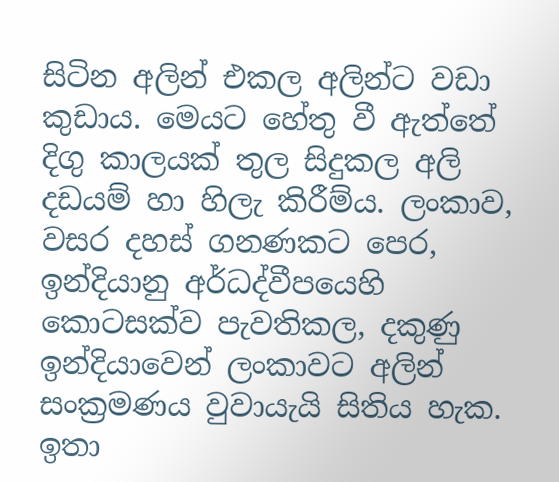සිටින අලින් එකල අලින්ට වඩා කුඩාය. මෙයට හේතු වී ඇත්තේ දිගු කාලයක් තුල සිදුකල අලි දඩයම් හා හිලැ කිරීම්ය. ලංකා‍ව, වසර දහස් ගනණකට පෙර, ඉන්දියානු අර්ධද්වීපයෙහි කොටසක්ව පැවතිකල, දකුණු ඉන්දියාවෙන් ලංකා‍වට අලින් සංක්‍රමණය වුවායැයි සිතිය හැක. ඉතා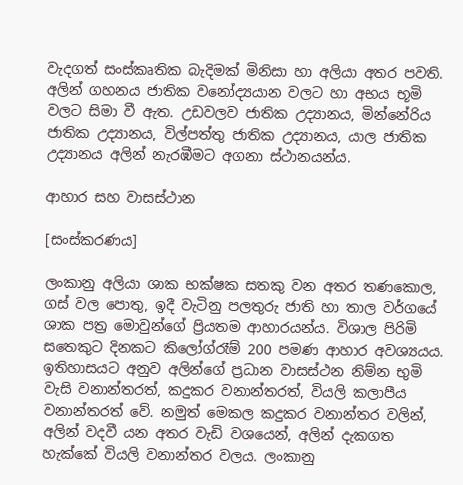වැදගත් සංස්කෘතික බැදිමක් මිනිසා හා අලියා අතර පවති. අලින් ගහනය ජාතික වනෝද්‍යයාන වලට හා අභය භූමි වලට සිමා වී ඇත. උඩවලව ජාතික උද්‍යානය, මින්නේරිය ජාතික උද්‍යානය, විල්පත්තු ජාතික උද්‍යානය, යාල ජාතික උද්‍යානය අලින් නැරඹීමට අගනා ස්ථානයන්ය.

ආහාර සහ වාසස්ථාන

[සංස්කරණය]

ලංකා‍නු අලියා ශාක භක්ෂක සතකු වන අතර තණකොල, ගස් වල පොතු, ඉදී වැටිනු පලතුරු ජාති හා තාල වර්ගයේ ශාක පත්‍ර මොවුන්ගේ ප්‍රියතම ආහාරයන්ය. විශාල පිරිමි සතෙකුට දිනකට කිලෝග්රෑම් 200 පමණ ආහාර අවශ්‍යයය. ඉතිහාසයට අනුව අලින්ගේ ප්‍රධාන වාසස්ථන නිම්න භුමි වැසි වනාන්තරත්, කදුකර වනාන්තරත්, වියලි කලාපීය වනාන්තරත් වේ. නමුත් මෙකල කදුකර වනාන්තර වලින්, අලින් වදවී යන අතර වැඩි වශයෙන්, අලින් දැකගත හැක්කේ වියලි වනාන්තර වලය. ලංකා‍නු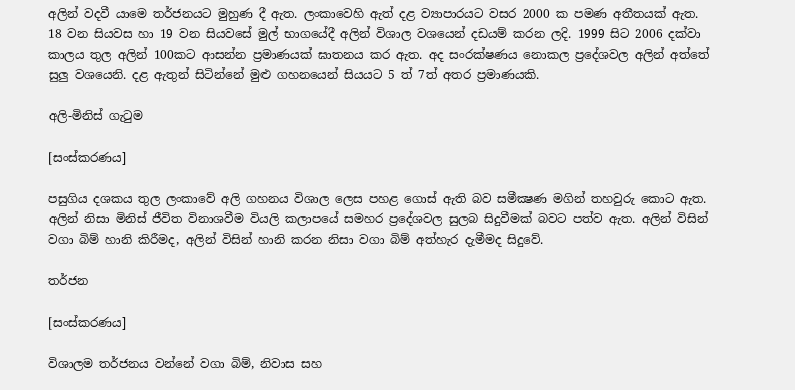අලින් වදවී යාමෙ තර්ජනයට මුහුණ දී ඇත. ලංකා‍වෙහි ඇත් දළ ව්‍යාපාරයට වසර 2000 ක පමණ අතීතයක් ඇත. 18 වන සියවස හා 19 වන සියවසේ මුල් භාගයේදී අලින් විශාල වශයෙන් දඩයම් කරන ලදි. 1999 සිට 2006 දක්වා කාලය තුල අලින් 100කට ආසන්න ප්‍රමාණයක් ඝාතනය කර ඇත. අද සංරක්ෂණය නොකල ප්‍රදේශවල අලින් අත්තේ සුලු වශයෙනි. දළ ඇතුන් සිටින්නේ මුළු ගහනයෙන් සියයට 5 ත් 7ත් අතර ප්‍රමාණයකි.

අලි-මිනිස් ගැටුම

[සංස්කරණය]

පසුගිය දශකය තුල ලංකාවේ අලි ගහනය විශාල ලෙස පහළ ගොස් ඇති බව සමීක්‍ෂණ මගින් තහවුරු කොට ඇත. අලින් නිසා මිනිස් ජීවිත විනාශවීම වියලි කලාපයේ සමහර ප්‍රදේශවල සුලබ සිදුවීමක් බවට පත්ව ඇත. අලින් විසින් වගා බිම් හානි කිරීමද, අලින් විසින් හානි කරන නිසා වගා බිම් අත්හැර දැමීමද සිදුවේ.

තර්ජන

[සංස්කරණය]

විශාලම තර්ජනය වන්නේ වගා බිම්, නිවාස සහ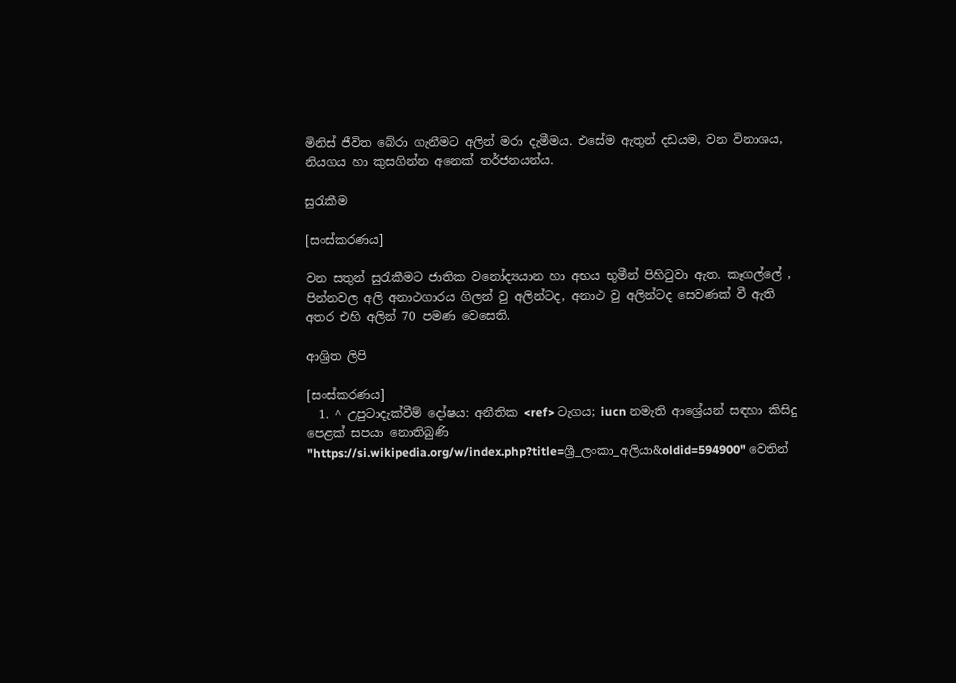මිනිස් ජීවිත බේරා ගැනීමට අලින් මරා දැමීමය. එසේම ඇතුන් දඩයම, වන විනාශය, නියගය හා කුසගින්න අනෙක් තර්ජනයන්ය.

සුරැකීම

[සංස්කරණය]

වන සතුන් සුරැකීමට ජාතික වනෝද්‍යයාන හා අභය භුමීන් පිහිටුවා ඇත. කෑගල්ලේ , පින්නවල අලි අනාථගාරය ගිලන් වු අලින්ටද, අනාථ වු අලින්ටද සෙවණක් වී ඇති අතර එහි අලින් 70 පමණ වෙසෙති.

ආශ්‍රිත ලිපි

[සංස්කරණය]
  1. ^ උපුටාදැක්වීම් දෝෂය: අනීතික <ref> ටැගය; iucn නමැති ආශ්‍රේයන් සඳහා කිසිදු පෙළක් සපයා නොතිබුණි
"https://si.wikipedia.org/w/index.php?title=ශ්‍රී_ලංකා‍_අලියා&oldid=594900" වෙතින්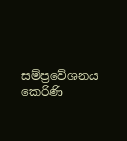සම්ප්‍රවේශනය කෙරිණි